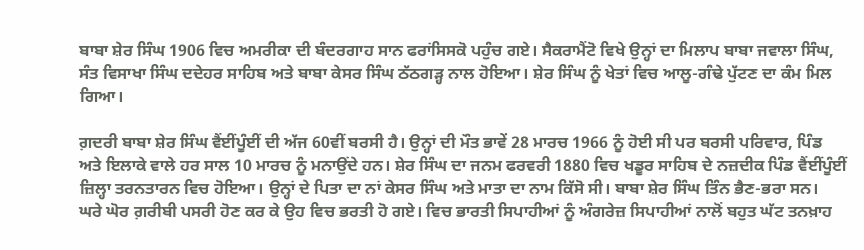ਬਾਬਾ ਸ਼ੇਰ ਸਿੰਘ 1906 ਵਿਚ ਅਮਰੀਕਾ ਦੀ ਬੰਦਰਗਾਹ ਸਾਨ ਫਰਾਂਸਿਸਕੋ ਪਹੁੰਚ ਗਏ। ਸੈਕਰਾਮੈਂਟੋ ਵਿਖੇ ਉਨ੍ਹਾਂ ਦਾ ਮਿਲਾਪ ਬਾਬਾ ਜਵਾਲਾ ਸਿੰਘ, ਸੰਤ ਵਿਸਾਖਾ ਸਿੰਘ ਦਦੇਹਰ ਸਾਹਿਬ ਅਤੇ ਬਾਬਾ ਕੇਸਰ ਸਿੰਘ ਠੱਠਗੜ੍ਹ ਨਾਲ ਹੋਇਆ। ਸ਼ੇਰ ਸਿੰਘ ਨੂੰ ਖੇਤਾਂ ਵਿਚ ਆਲੂ-ਗੰਢੇ ਪੁੱਟਣ ਦਾ ਕੰਮ ਮਿਲ ਗਿਆ।

ਗ਼ਦਰੀ ਬਾਬਾ ਸ਼ੇਰ ਸਿੰਘ ਵੈਂਈਂਪੂੰਈਂ ਦੀ ਅੱਜ 60ਵੀਂ ਬਰਸੀ ਹੈ। ਉਨ੍ਹਾਂ ਦੀ ਮੌਤ ਭਾਵੇਂ 28 ਮਾਰਚ 1966 ਨੂੰ ਹੋਈ ਸੀ ਪਰ ਬਰਸੀ ਪਰਿਵਾਰ, ਪਿੰਡ ਅਤੇ ਇਲਾਕੇ ਵਾਲੇ ਹਰ ਸਾਲ 10 ਮਾਰਚ ਨੂੰ ਮਨਾਉਂਦੇ ਹਨ। ਸ਼ੇਰ ਸਿੰਘ ਦਾ ਜਨਮ ਫਰਵਰੀ 1880 ਵਿਚ ਖਡੂਰ ਸਾਹਿਬ ਦੇ ਨਜ਼ਦੀਕ ਪਿੰਡ ਵੈਂਈਂਪੂੰਈਂ ਜ਼ਿਲ੍ਹਾ ਤਰਨਤਾਰਨ ਵਿਚ ਹੋਇਆ। ਉਨ੍ਹਾਂ ਦੇ ਪਿਤਾ ਦਾ ਨਾਂ ਕੇਸਰ ਸਿੰਘ ਅਤੇ ਮਾਤਾ ਦਾ ਨਾਮ ਕਿੱਸੋ ਸੀ। ਬਾਬਾ ਸ਼ੇਰ ਸਿੰਘ ਤਿੰਨ ਭੈਣ-ਭਰਾ ਸਨ।
ਘਰੇ ਘੋਰ ਗ਼ਰੀਬੀ ਪਸਰੀ ਹੋਣ ਕਰ ਕੇ ਉਹ ਵਿਚ ਭਰਤੀ ਹੋ ਗਏ। ਵਿਚ ਭਾਰਤੀ ਸਿਪਾਹੀਆਂ ਨੂੰ ਅੰਗਰੇਜ਼ ਸਿਪਾਹੀਆਂ ਨਾਲੋਂ ਬਹੁਤ ਘੱਟ ਤਨਖ਼ਾਹ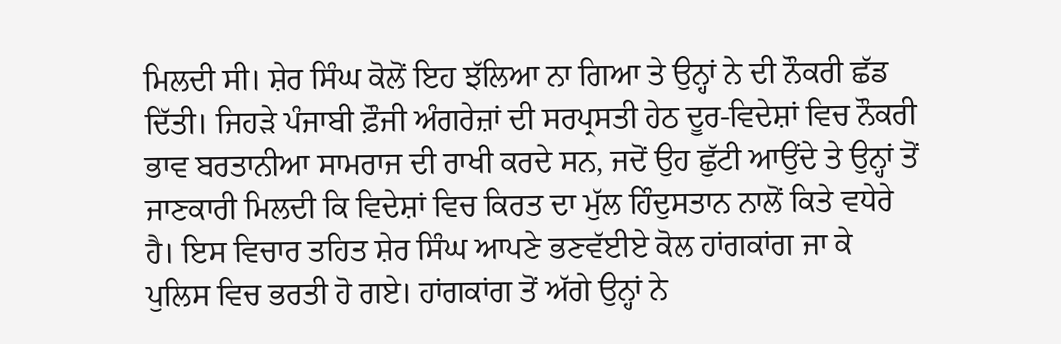ਮਿਲਦੀ ਸੀ। ਸ਼ੇਰ ਸਿੰਘ ਕੋਲੋਂ ਇਹ ਝੱਲਿਆ ਨਾ ਗਿਆ ਤੇ ਉਨ੍ਹਾਂ ਨੇ ਦੀ ਨੌਕਰੀ ਛੱਡ ਦਿੱਤੀ। ਜਿਹੜੇ ਪੰਜਾਬੀ ਫ਼ੌਜੀ ਅੰਗਰੇਜ਼ਾਂ ਦੀ ਸਰਪ੍ਰਸਤੀ ਹੇਠ ਦੂਰ-ਵਿਦੇਸ਼ਾਂ ਵਿਚ ਨੌਕਰੀ ਭਾਵ ਬਰਤਾਨੀਆ ਸਾਮਰਾਜ ਦੀ ਰਾਖੀ ਕਰਦੇ ਸਨ, ਜਦੋਂ ਉਹ ਛੁੱਟੀ ਆਉਂਦੇ ਤੇ ਉਨ੍ਹਾਂ ਤੋਂ ਜਾਣਕਾਰੀ ਮਿਲਦੀ ਕਿ ਵਿਦੇਸ਼ਾਂ ਵਿਚ ਕਿਰਤ ਦਾ ਮੁੱਲ ਹਿੰਦੁਸਤਾਨ ਨਾਲੋਂ ਕਿਤੇ ਵਧੇਰੇ ਹੈ। ਇਸ ਵਿਚਾਰ ਤਹਿਤ ਸ਼ੇਰ ਸਿੰਘ ਆਪਣੇ ਭਣਵੱਈਏ ਕੋਲ ਹਾਂਗਕਾਂਗ ਜਾ ਕੇ ਪੁਲਿਸ ਵਿਚ ਭਰਤੀ ਹੋ ਗਏ। ਹਾਂਗਕਾਂਗ ਤੋਂ ਅੱਗੇ ਉਨ੍ਹਾਂ ਨੇ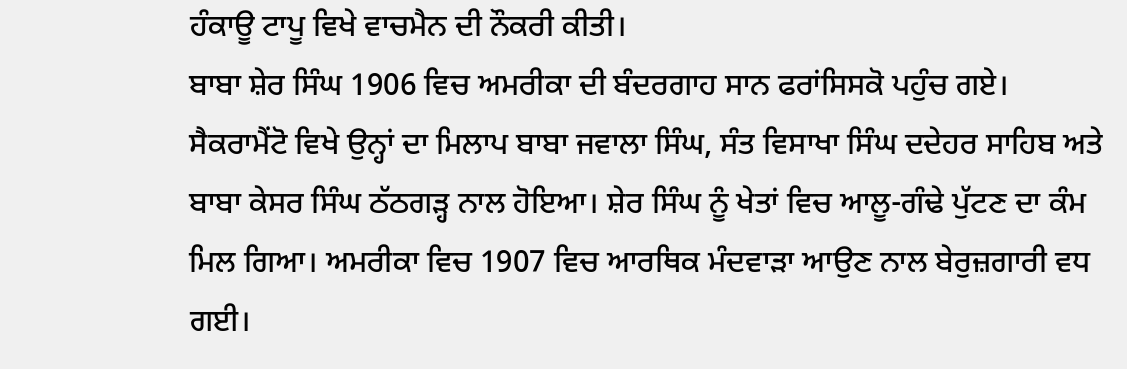ਹੰਕਾਊ ਟਾਪੂ ਵਿਖੇ ਵਾਚਮੈਨ ਦੀ ਨੌਕਰੀ ਕੀਤੀ।
ਬਾਬਾ ਸ਼ੇਰ ਸਿੰਘ 1906 ਵਿਚ ਅਮਰੀਕਾ ਦੀ ਬੰਦਰਗਾਹ ਸਾਨ ਫਰਾਂਸਿਸਕੋ ਪਹੁੰਚ ਗਏ। ਸੈਕਰਾਮੈਂਟੋ ਵਿਖੇ ਉਨ੍ਹਾਂ ਦਾ ਮਿਲਾਪ ਬਾਬਾ ਜਵਾਲਾ ਸਿੰਘ, ਸੰਤ ਵਿਸਾਖਾ ਸਿੰਘ ਦਦੇਹਰ ਸਾਹਿਬ ਅਤੇ ਬਾਬਾ ਕੇਸਰ ਸਿੰਘ ਠੱਠਗੜ੍ਹ ਨਾਲ ਹੋਇਆ। ਸ਼ੇਰ ਸਿੰਘ ਨੂੰ ਖੇਤਾਂ ਵਿਚ ਆਲੂ-ਗੰਢੇ ਪੁੱਟਣ ਦਾ ਕੰਮ ਮਿਲ ਗਿਆ। ਅਮਰੀਕਾ ਵਿਚ 1907 ਵਿਚ ਆਰਥਿਕ ਮੰਦਵਾੜਾ ਆਉਣ ਨਾਲ ਬੇਰੁਜ਼ਗਾਰੀ ਵਧ ਗਈ।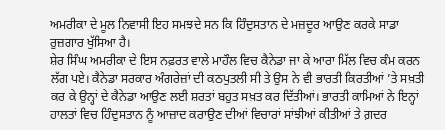ਅਮਰੀਕਾ ਦੇ ਮੂਲ ਨਿਵਾਸੀ ਇਹ ਸਮਝਦੇ ਸਨ ਕਿ ਹਿੰਦੁਸਤਾਨ ਦੇ ਮਜ਼ਦੂਰ ਆਉਣ ਕਰਕੇ ਸਾਡਾ ਰੁਜ਼ਗਾਰ ਖੁੱਸਿਆ ਹੈ।
ਸ਼ੇਰ ਸਿੰਘ ਅਮਰੀਕਾ ਦੇ ਇਸ ਨਫ਼ਰਤ ਵਾਲੇ ਮਾਹੌਲ ਵਿਚ ਕੈਨੇਡਾ ਜਾ ਕੇ ਆਰਾ ਮਿੱਲ ਵਿਚ ਕੰਮ ਕਰਨ ਲੱਗ ਪਏ। ਕੈਨੇਡਾ ਸਰਕਾਰ ਅੰਗਰੇਜ਼ਾਂ ਦੀ ਕਠਪੁਤਲੀ ਸੀ ਤੇ ਉਸ ਨੇ ਵੀ ਭਾਰਤੀ ਕਿਰਤੀਆਂ ’ਤੇ ਸਖ਼ਤੀ ਕਰ ਕੇ ਉਨ੍ਹਾਂ ਦੇ ਕੈਨੇਡਾ ਆਉਣ ਲਈ ਸ਼ਰਤਾਂ ਬਹੁਤ ਸਖ਼ਤ ਕਰ ਦਿੱਤੀਆਂ। ਭਾਰਤੀ ਕਾਮਿਆਂ ਨੇ ਇਨ੍ਹਾਂ ਹਾਲਤਾਂ ਵਿਚ ਹਿੰਦੁਸਤਾਨ ਨੂੰ ਆਜ਼ਾਦ ਕਰਾਉਣ ਦੀਆਂ ਵਿਚਾਰਾਂ ਸਾਂਝੀਆਂ ਕੀਤੀਆਂ ਤੇ ਗ਼ਦਰ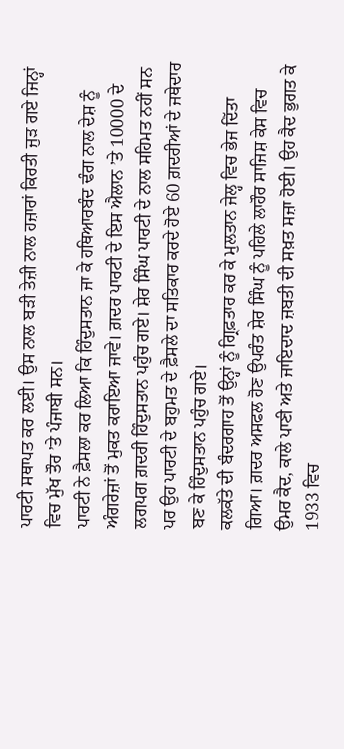ਪਾਰਟੀ ਸਥਾਪਤ ਕਰ ਲਈ। ਉਸ ਨਾਲ ਬੜੀ ਤੇਜ਼ੀ ਨਾਲ ਹਜ਼ਾਰਾਂ ਕਿਰਤੀ ਜੁੜ ਗਏ ਜਿਨ੍ਹਾਂ ਵਿਚ ਮੁੱਖ ਤੌਰ ’ਤੇ ਪੰਜਾਬੀ ਸਨ।
ਪਾਰਟੀ ਨੇ ਫ਼ੈਸਲਾ ਕਰ ਲਿਆ ਕਿ ਹਿੰਦੁਸਤਾਨ ਜਾ ਕੇ ਹਥਿਆਰਬੰਦ ਢੰਗ ਨਾਲ ਦੇਸ਼ ਨੂੰ ਅੰਗਰੇਜ਼ਾਂ ਤੋਂ ਮੁਕਤ ਕਰਾਇਆ ਜਾਵੇ। ਗ਼ਦਰ ਪਾਰਟੀ ਦੇ ਇਸ ਐਲਾਨ ’ਤੇ 10000 ਦੇ ਲਗਪਗ ਗ਼ਦਰੀ ਹਿੰਦੁਸਤਾਨ ਪਹੁੰਚ ਗਏ। ਸ਼ੇਰ ਸਿੰਘ ਪਾਰਟੀ ਦੇ ਨਾਲ ਸਹਿਮਤ ਨਹੀਂ ਸਨ ਪਰ ਉਹ ਪਾਰਟੀ ਦੇ ਬਹੁਮਤ ਦੇ ਫ਼ੈਸਲੇ ਦਾ ਸਤਿਕਾਰ ਕਰਦੇ ਹੋਏ 60 ਗ਼ਦਰੀਆਂ ਦੇ ਜਥੇਦਾਰ ਬਣ ਕੇ ਹਿੰਦੁਸਤਾਨ ਪਹੁੰਚ ਗਏ।
ਕਲਕੱਤੇ ਦੀ ਬੰਦਰਗਾਹ ਤੋਂ ਉਨ੍ਹਾਂ ਨੂੰ ਗ੍ਰਿਫ਼ਤਾਰ ਕਰ ਕੇ ਮੁਲਤਾਨ ਜੇਲ੍ਹ ਵਿਚ ਭੇਜ ਦਿੱਤਾ ਗਿਆ। ਗ਼ਦਰ ਅਸਫਲ ਹੋਣ ਉਪਰੰਤ ਸ਼ੇਰ ਸਿੰਘ ਨੂੰ ਪਹਿਲੇ ਲਾਹੌਰ ਸਾਜਿਸ਼ ਕੇਸ ਵਿਚ ਉਮਰ ਕੈਦ, ਕਾਲੇ ਪਾਣੀ ਅਤੇ ਜਾਇਦਾਦ ਜ਼ਬਤੀ ਦੀ ਸਖ਼ਤ ਸਜ਼ਾ ਹੋਈ। ਉਹ ਕੈਦ ਭੁਗਤ ਕੇ 1933 ਵਿਚ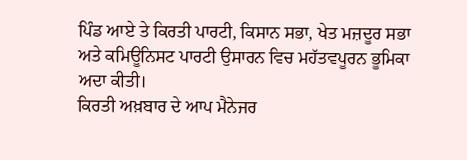ਪਿੰਡ ਆਏ ਤੇ ਕਿਰਤੀ ਪਾਰਟੀ, ਕਿਸਾਨ ਸਭਾ, ਖੇਤ ਮਜ਼ਦੂਰ ਸਭਾ ਅਤੇ ਕਮਿਊਨਿਸਟ ਪਾਰਟੀ ਉਸਾਰਨ ਵਿਚ ਮਹੱਤਵਪੂਰਨ ਭੂਮਿਕਾ ਅਦਾ ਕੀਤੀ।
ਕਿਰਤੀ ਅਖ਼ਬਾਰ ਦੇ ਆਪ ਮੈਨੇਜਰ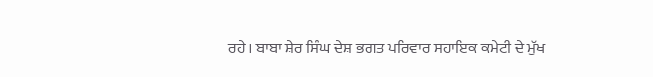ਰਹੇ। ਬਾਬਾ ਸ਼ੇਰ ਸਿੰਘ ਦੇਸ਼ ਭਗਤ ਪਰਿਵਾਰ ਸਹਾਇਕ ਕਮੇਟੀ ਦੇ ਮੁੱਖ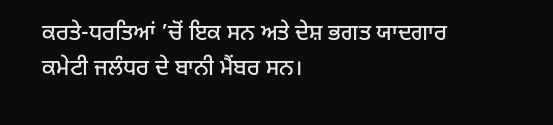ਕਰਤੇ-ਧਰਤਿਆਂ ’ਚੋਂ ਇਕ ਸਨ ਅਤੇ ਦੇਸ਼ ਭਗਤ ਯਾਦਗਾਰ ਕਮੇਟੀ ਜਲੰਧਰ ਦੇ ਬਾਨੀ ਮੈਂਬਰ ਸਨ।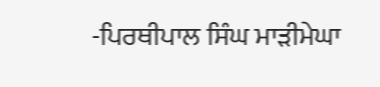-ਪਿਰਥੀਪਾਲ ਸਿੰਘ ਮਾੜੀਮੇਘਾ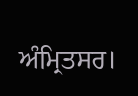ਅੰਮ੍ਰਿਤਸਰ।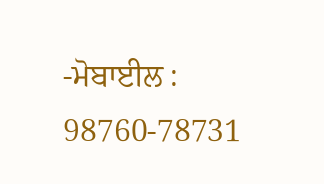-ਮੋਬਾਈਲ : 98760-78731